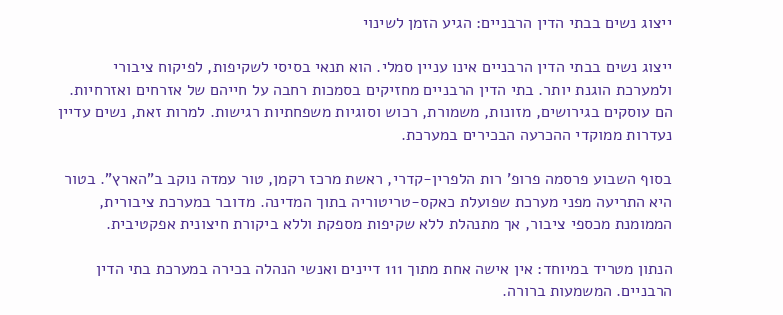ייצוג נשים בבתי הדין הרבניים: הגיע הזמן לשינוי

ייצוג נשים בבתי הדין הרבניים אינו עניין סמלי. הוא תנאי בסיסי לשקיפות, לפיקוח ציבורי ולמערכת הוגנת יותר. בתי הדין הרבניים מחזיקים בסמכות רחבה על חייהם של אזרחים ואזרחיות. הם עוסקים בגירושים, מזונות, משמורת, רכוש וסוגיות משפחתיות רגישות. למרות זאת, נשים עדיין נעדרות ממוקדי ההכרעה הבכירים במערכת.

בסוף השבוע פרסמה פרופ’ רות הלפרין-קדרי, ראשת מרכז רקמן, טור עמדה נוקב ב"הארץ". בטור היא התריעה מפני מערכת שפועלת כאקס-טריטוריה בתוך המדינה. מדובר במערכת ציבורית, הממומנת מכספי ציבור, אך מתנהלת ללא שקיפות מספקת וללא ביקורת חיצונית אפקטיבית.

הנתון מטריד במיוחד: אין אישה אחת מתוך 111 דיינים ואנשי הנהלה בכירה במערכת בתי הדין הרבניים. המשמעות ברורה.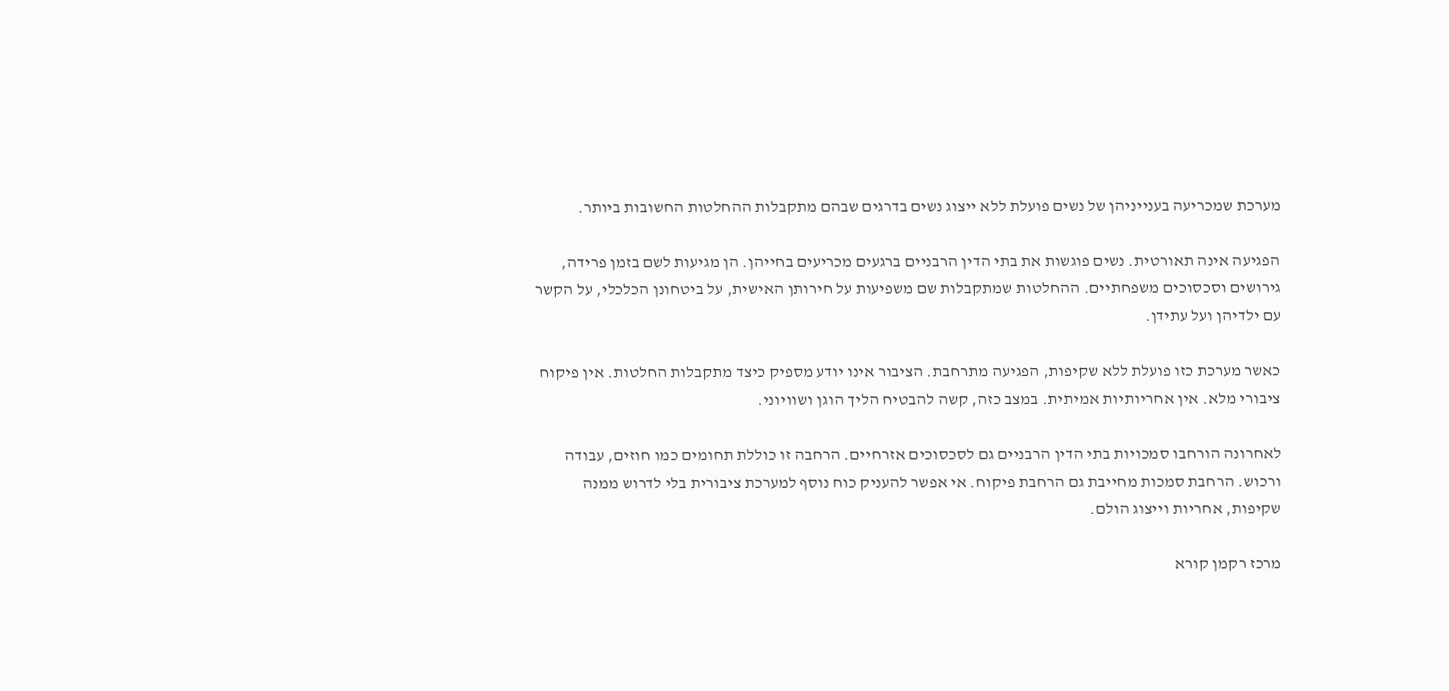מערכת שמכריעה בענייניהן של נשים פועלת ללא ייצוג נשים בדרגים שבהם מתקבלות ההחלטות החשובות ביותר.

הפגיעה אינה תאורטית. נשים פוגשות את בתי הדין הרבניים ברגעים מכריעים בחייהן. הן מגיעות לשם בזמן פרידה, גירושים וסכסוכים משפחתיים. ההחלטות שמתקבלות שם משפיעות על חירותן האישית, על ביטחונן הכלכלי, על הקשר עם ילדיהן ועל עתידן.

כאשר מערכת כזו פועלת ללא שקיפות, הפגיעה מתרחבת. הציבור אינו יודע מספיק כיצד מתקבלות החלטות. אין פיקוח ציבורי מלא. אין אחריותיות אמיתית. במצב כזה, קשה להבטיח הליך הוגן ושוויוני.

לאחרונה הורחבו סמכויות בתי הדין הרבניים גם לסכסוכים אזרחיים. הרחבה זו כוללת תחומים כמו חוזים, עבודה ורכוש. הרחבת סמכות מחייבת גם הרחבת פיקוח. אי אפשר להעניק כוח נוסף למערכת ציבורית בלי לדרוש ממנה שקיפות, אחריות וייצוג הולם.

מרכז רקמן קורא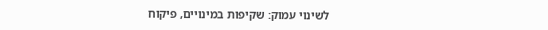לשינוי עמוק: שקיפות במינויים, פיקוח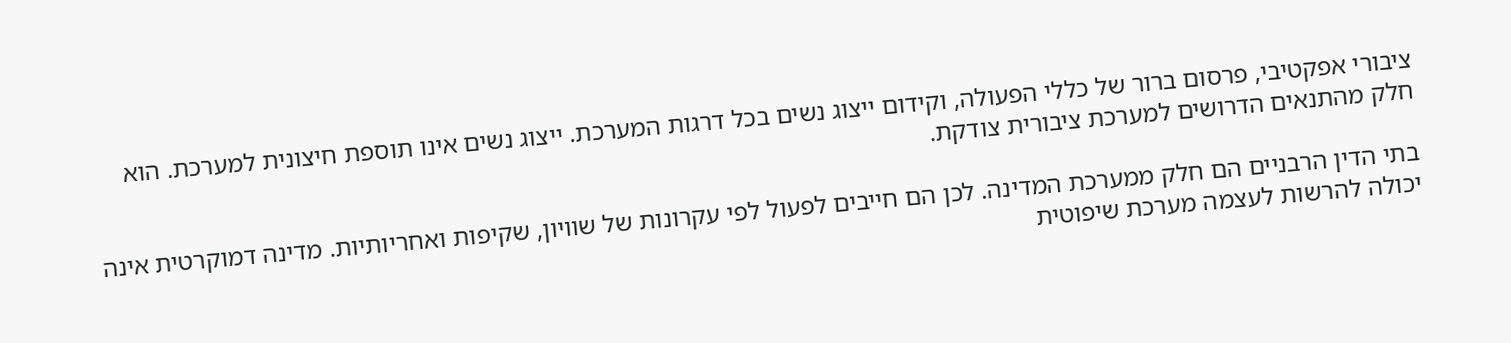ציבורי אפקטיבי, פרסום ברור של כללי הפעולה, וקידום ייצוג נשים בכל דרגות המערכת. ייצוג נשים אינו תוספת חיצונית למערכת. הוא חלק מהתנאים הדרושים למערכת ציבורית צודקת.

בתי הדין הרבניים הם חלק ממערכת המדינה. לכן הם חייבים לפעול לפי עקרונות של שוויון, שקיפות ואחריותיות. מדינה דמוקרטית אינה יכולה להרשות לעצמה מערכת שיפוטית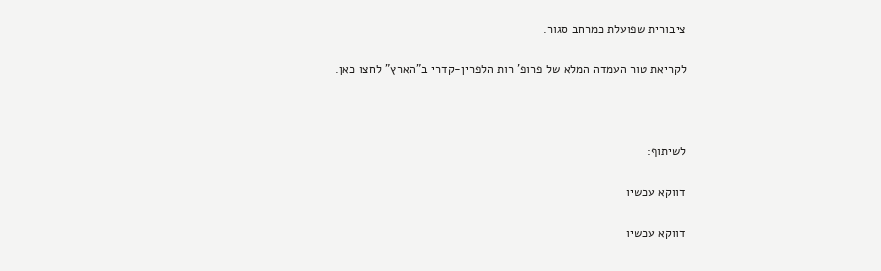ציבורית שפועלת כמרחב סגור.

לקריאת טור העמדה המלא של פרופ’ רות הלפרין-קדרי ב"הארץ" לחצו כאן.



לשיתוף:

דווקא עכשיו

דווקא עכשיו